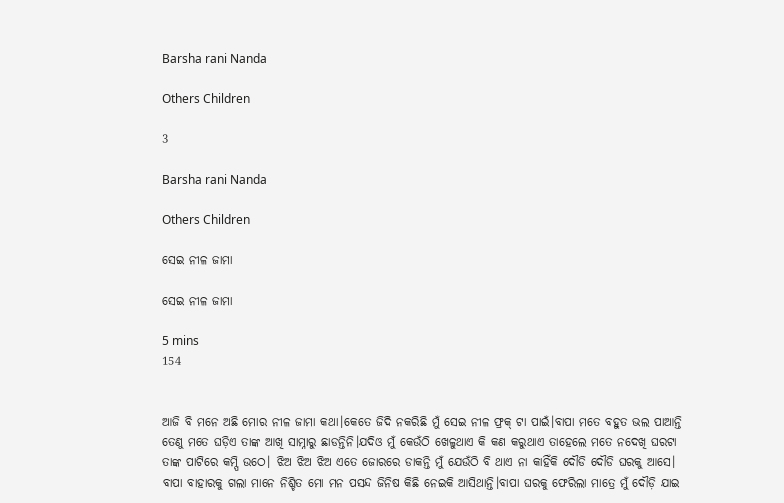Barsha rani Nanda

Others Children

3

Barsha rani Nanda

Others Children

ସେଇ ନୀଳ ଜାମା

ସେଇ ନୀଳ ଜାମା

5 mins
154


ଆଜି ବି ମନେ ଅଛି ମୋର ନୀଳ ଜାମା କଥା।କେତେ ଜିଦି ନକରିଛି ମୁଁ ସେଇ ନୀଳ ଫ୍ରକ୍ ଟା ପାଇଁ।ବାପା ମତେ ବହୁତ ଭଲ ପାଆନ୍ତି ତେଣୁ ମତେ ଘଡ଼ିଏ ତାଙ୍କ ଆଖି ସାମ୍ନାରୁ ଛାଡନ୍ତିନି।ଯଦିଓ ମୁଁ କେଉଁଠି ଖେଳୁଥାଏ କି କଣ କରୁଥାଏ ତାହେଲେ ମତେ ନଦେଖି ଘରଟା ତାଙ୍କ ପାଟିରେ କମ୍ପି ଉଠେ। ଝିଅ ଝିଅ ଝିଅ ଏତେ ଜୋରରେ ଡାକନ୍ତି ମୁଁ ଯେଉଁଠି ବି ଥାଏ ନା କାହିଁକି ଦୌଡି ଦୌଡି ଘରକୁ ଆସେ‌। ବାପା ବାହାରକୁ ଗଲା ମାନେ ନିଶ୍ଚିତ ମୋ ମନ ପସନ୍ଦ ଜିନିଷ କିଛି ନେଇକି ଆସିଥାନ୍ତି।ବାପା ଘରକୁ ଫେରିଲା ମାତ୍ରେ ମୁଁ ଦୌଡ଼ି ଯାଇ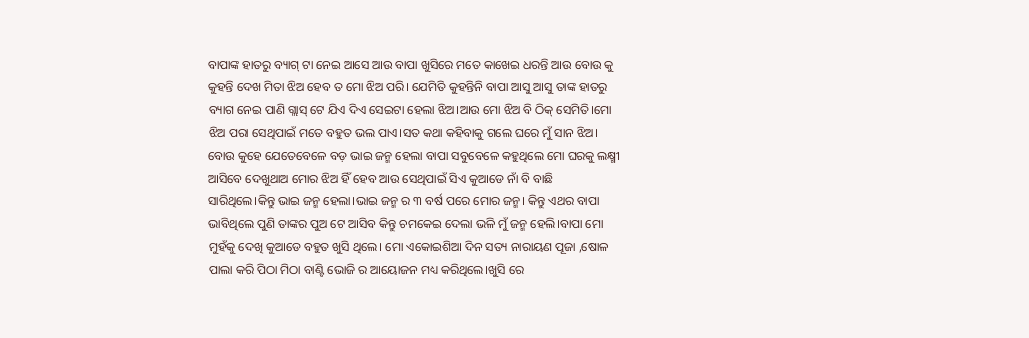ବାପାଙ୍କ ହାତରୁ ବ୍ୟାଗ୍ ଟା ନେଇ ଆସେ ଆଉ ବାପା ଖୁସିରେ ମତେ କାଖେଇ ଧରନ୍ତି ଆଉ ବୋଉ କୁ କୁହନ୍ତି ଦେଖ ମିତା ଝିଅ ହେବ ତ ମୋ ଝିଅ ପରି। ଯେମିତି କୁହନ୍ତିନି ବାପା ଆସୁ ଆସୁ ତାଙ୍କ ହାତରୁ ବ୍ୟାଗ ନେଇ ପାଣି ଗ୍ଲାସ୍ ଟେ ଯିଏ ଦିଏ ସେଇଟା ହେଲା ଝିଅ।ଆଉ ମୋ ଝିଅ ବି ଠିକ୍ ସେମିତି।ମୋ ଝିଅ ପରା ସେଥିପାଇଁ ମତେ ବହୁତ ଭଲ ପାଏ।ସତ କଥା କହିବାକୁ ଗଲେ ଘରେ ମୁଁ ସାନ ଝିଅ। ବୋଉ କୁହେ ଯେତେବେଳେ ବଡ଼ ଭାଇ ଜନ୍ମ ହେଲା ବାପା ସବୁବେଳେ କହୁଥିଲେ ମୋ ଘରକୁ ଲକ୍ଷ୍ମୀ ଆସିବେ ଦେଖୁଥାଅ ମୋର ଝିଅ ହିଁ ହେବ ଆଉ ସେଥିପାଇଁ ସିଏ କୁଆଡେ ନାଁ ବି ବାଛି ସାରିଥିଲେ‌।କିନ୍ତୁ ଭାଇ ଜନ୍ମ ହେଲା।ଭାଇ ଜନ୍ମ ର ୩ ବର୍ଷ ପରେ ମୋର ଜନ୍ମ। କିନ୍ତୁ ଏଥର ବାପା ଭାବିଥିଲେ ପୁଣି ତାଙ୍କର ପୁଅ ଟେ ଆସିବ କିନ୍ତୁ ଚମକେଇ ଦେଲା ଭଳି ମୁଁ ଜନ୍ମ ହେଲି।ବାପା ମୋ ମୁହଁକୁ ଦେଖି କୁଆଡେ ବହୁତ ଖୁସି ଥିଲେ। ମୋ ଏକୋଇଶିଆ ଦିନ ସତ୍ୟ ନାରାୟଣ ପୂଜା ,ଷୋଳ ପାଲା କରି ପିଠା ମିଠା ବାଣ୍ଟି ଭୋଜି ର ଆୟୋଜନ ମଧ୍ୟ କରିଥିଲେ।ଖୁସି ରେ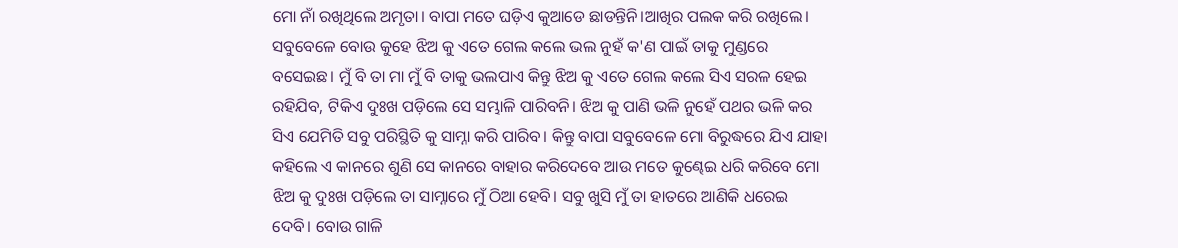ମୋ ନାଁ ରଖିଥିଲେ ଅମୃତା। ବାପା ମତେ ଘଡ଼ିଏ କୁଆଡେ ଛାଡନ୍ତିନି।ଆଖିର ପଲକ କରି ରଖିଲେ। ସବୁବେଳେ ବୋଉ କୁହେ ଝିଅ କୁ ଏତେ ଗେଲ କଲେ ଭଲ ନୁହଁ କ'ଣ ପାଇଁ ତାକୁ ମୁଣ୍ଡରେ ବସେଇଛ। ମୁଁ ବି ତା ମା ମୁଁ ବି ତାକୁ ଭଲପାଏ କିନ୍ତୁ ଝିଅ କୁ ଏତେ ଗେଲ କଲେ ସିଏ ସରଳ ହେଇ ରହିଯିବ, ଟିକିଏ ଦୁଃଖ ପଡ଼ିଲେ ସେ ସମ୍ଭାଳି ପାରିବନି। ଝିଅ କୁ ପାଣି ଭଳି ନୁହେଁ ପଥର ଭଳି କର ସିଏ ଯେମିତି ସବୁ ପରିସ୍ଥିତି କୁ ସାମ୍ନା କରି ପାରିବ। କିନ୍ତୁ ବାପା ସବୁବେଳେ ମୋ ବିରୁଦ୍ଧରେ ଯିଏ ଯାହା କହିଲେ ଏ କାନରେ ଶୁଣି ସେ କାନରେ ବାହାର କରିଦେବେ ଆଉ ମତେ କୁଣ୍ଢେଇ ଧରି କରିବେ ମୋ ଝିଅ କୁ ଦୁଃଖ ପଡ଼ିଲେ ତା ସାମ୍ନାରେ ମୁଁ ଠିଆ ହେବି। ସବୁ ଖୁସି ମୁଁ ତା ହାତରେ ଆଣିକି ଧରେଇ ଦେବି। ବୋଉ ଗାଳି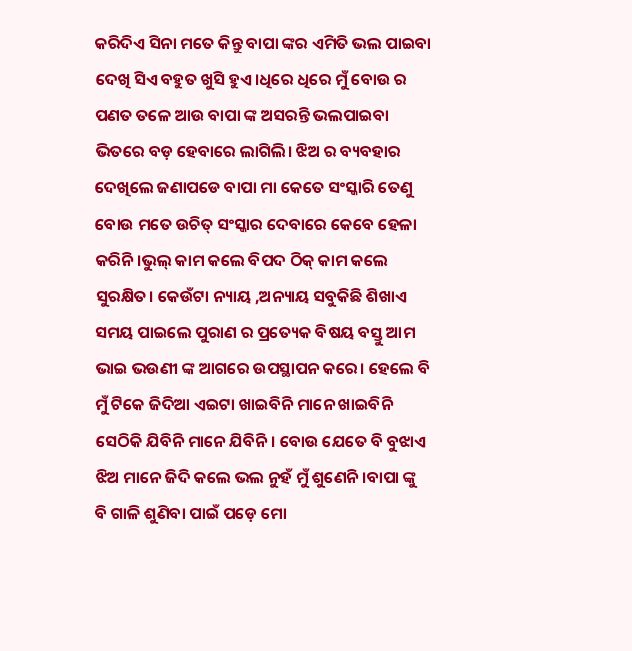କରିଦିଏ ସିନା ମତେ କିନ୍ତୁ ବାପା ଙ୍କର ଏମିତି ଭଲ ପାଇବା ଦେଖି ସିଏ ବହୁତ ଖୁସି ହୁଏ।ଧିରେ ଧିରେ ମୁଁ ବୋଉ ର ପଣତ ତଳେ ଆଉ ବାପା ଙ୍କ ଅସରନ୍ତି ଭଲପାଇବା ଭିତରେ ବଡ଼ ହେବାରେ ଲାଗିଲି। ଝିଅ ର ବ୍ୟବହାର ଦେଖିଲେ ଜଣାପଡେ ବାପା ମା କେତେ ସଂସ୍କାରି ତେଣୁ ବୋଉ ମତେ ଉଚିତ୍ ସଂସ୍କାର ଦେବାରେ କେବେ ହେଳା କରିନି।ଭୁଲ୍ କାମ କଲେ ବିପଦ ଠିକ୍ କାମ କଲେ ସୁରକ୍ଷିତ। କେଉଁଟା ନ୍ୟାୟ ,ଅନ୍ୟାୟ ସବୁକିଛି ଶିଖାଏ ସମୟ ପାଇଲେ ପୁରାଣ ର ପ୍ରତ୍ୟେକ ବିଷୟ ବସ୍ତୁ ଆମ ଭାଇ ଭଉଣୀ ଙ୍କ ଆଗରେ ଉପସ୍ଥାପନ କରେ। ହେଲେ ବି ମୁଁ ଟିକେ ଜିଦିଆ ଏଇଟା ଖାଇବିନି ମାନେ ଖାଇବିନି ସେଠିକି ଯିବିନି ମାନେ ଯିବିନି। ବୋଉ ଯେତେ ବି ବୁଝାଏ ଝିଅ ମାନେ ଜିଦି କଲେ ଭଲ ନୁହଁ ମୁଁ ଶୁଣେନି।ବାପା ଙ୍କୁ ବି ଗାଳି ଶୁଣିବା ପାଇଁ ପଡ଼େ ମୋ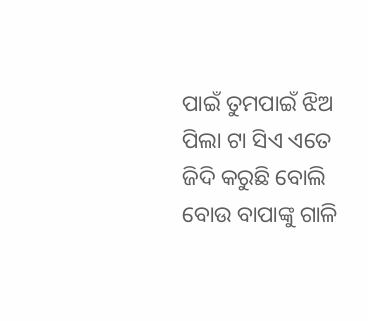ପାଇଁ ତୁମପାଇଁ ଝିଅ ପିଲା ଟା ସିଏ ଏତେ ଜିଦି କରୁଛି ବୋଲି ବୋଉ ବାପାଙ୍କୁ ଗାଳି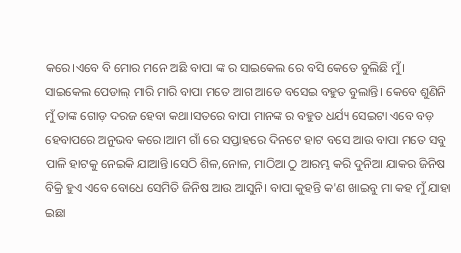କରେ‌।ଏବେ ବି ମୋର ମନେ ଅଛି ବାପା ଙ୍କ ର ସାଇକେଲ ରେ ବସି କେତେ ବୁଲିଛି ମୁଁ। ସାଇକେଲ ପେଡାଲ୍ ମାରି ମାରି ବାପା ମତେ ଆଗ ଆଡେ ବସେଇ ବହୁତ ବୁଲାନ୍ତି। କେବେ ଶୁଣିନି ମୁଁ ତାଙ୍କ ଗୋଡ଼ ଦରଜ ହେବା କଥା।ସତରେ ବାପା ମାନଙ୍କ ର ବହୁତ ଧର୍ଯ୍ୟ ସେଇଟା ଏବେ ବଡ଼ ହେବାପରେ ଅନୁଭବ କରେ।ଆମ ଗାଁ ରେ ସପ୍ତାହରେ ଦିନଟେ ହାଟ ବସେ ଆଉ ବାପା ମତେ ସବୁ ପାଳି ହାଟକୁ ନେଇକି ଯାଆନ୍ତି।ସେଠି ଶିଳ,ନୋଳ, ମାଠିଆ ଠୁ ଆରମ୍ଭ କରି ଦୁନିଆ ଯାକର ଜିନିଷ ବିକ୍ରି ହୁଏ ଏବେ ବୋଧେ ସେମିତି ଜିନିଷ ଆଉ ଆସୁନି। ବାପା କୁହନ୍ତି କ'ଣ ଖାଇବୁ ମା କହ ମୁଁ ଯାହା ଇଛା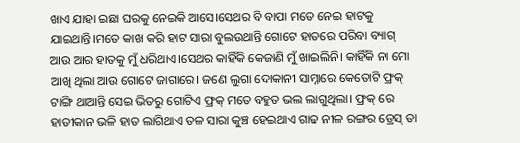ଖାଏ ଯାହା ଇଛା ଘରକୁ ନେଇକି ଆସେ।ସେଥର ବି ବାପା ମତେ ନେଇ ହାଟକୁ ଯାଇଥାନ୍ତି।ମତେ କାଖ କରି ହାଟ ସାରା ବୁଲଉଥାନ୍ତି ଗୋଟେ ହାତରେ ପରିବା ବ୍ୟାଗ୍ ଆଉ ଆର ହାତକୁ ମୁଁ ଧରିଥାଏ।ସେଥର କାହିଁକି କେଜାଣି ମୁଁ ଖାଇଲିନି। କାହିଁକି ନା ମୋ ଆଖି ଥିଲା ଆଉ ଗୋଟେ ଜାଗାରେ। ଜଣେ ଲୁଗା ଦୋକାନୀ ସାମ୍ନାରେ କେତୋଟି ଫ୍ରକ୍ ଟାଙ୍ଗି ଥାଆନ୍ତି ସେଇ ଭିତରୁ ଗୋଟିଏ ଫ୍ରକ୍ ମତେ ବହୁତ ଭଲ ଲାଗୁଥିଲା। ଫ୍ରକ୍ ରେ ହାତୀକାନ ଭଳି ହାତ ଲାଗିଥାଏ ତଳ ସାରା କୁଞ୍ଚ ହେଇଥାଏ ଗାଢ ନୀଳ ରଙ୍ଗର ଡ୍ରେସ୍ ତା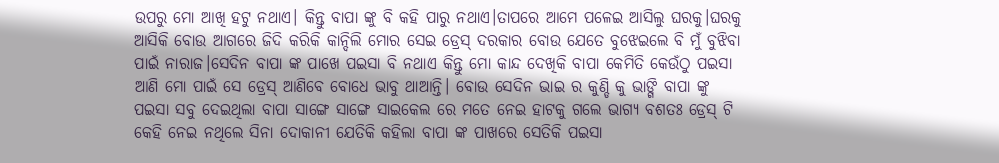ଉପରୁ ମୋ ଆଖି ହଟୁ ନଥାଏ। କିନ୍ତୁ ବାପା ଙ୍କୁ ବି କହି ପାରୁ ନଥାଏ।ତାପରେ ଆମେ ପଳେଇ ଆସିଲୁ ଘରକୁ।ଘରକୁ ଆସିକି ବୋଉ ଆଗରେ ଜିଦି କରିକି କାନ୍ଦିଲି ମୋର ସେଇ ଡ୍ରେସ୍ ଦରକାର ବୋଉ ଯେତେ ବୁଝେଇଲେ ବି ମୁଁ ବୁଝିବା ପାଇଁ ନାରାଜ।ସେଦିନ ବାପା ଙ୍କ ପାଖେ ପଇସା ବି ନଥାଏ କିନ୍ତୁ ମୋ କାନ୍ଦ ଦେଖିକି ବାପା କେମିତି କେଉଁଠୁ ପଇସା ଆଣି ମୋ ପାଇଁ ସେ ଡ୍ରେସ୍ ଆଣିବେ ବୋଧେ ଭାବୁ ଥାଆନ୍ତି। ବୋଉ ସେଦିନ ଭାଇ ର କୁଣ୍ଡି କୁ ଭାଙ୍ଗି ବାପା ଙ୍କୁ ପଇସା ସବୁ ଦେଇଥିଲା ବାପା ସାଙ୍ଗେ ସାଙ୍ଗେ ସାଇକେଲ ରେ ମତେ ନେଇ ହାଟକୁ ଗଲେ ଭାଗ୍ୟ ବଶତଃ ଡ୍ରେସ୍ ଟି କେହି ନେଇ ନଥିଲେ ସିନା ଦୋକାନୀ ଯେତିକି କହିଲା ବାପା ଙ୍କ ପାଖରେ ସେତିକି ପଇସା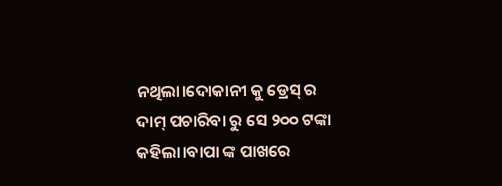ନଥିଲା।ଦୋକାନୀ କୁ ଡ୍ରେସ୍ ର ଦାମ୍ ପଚାରିବା ରୁ ସେ ୨୦୦ ଟଙ୍କା କହିଲା।ବାପା ଙ୍କ ପାଖରେ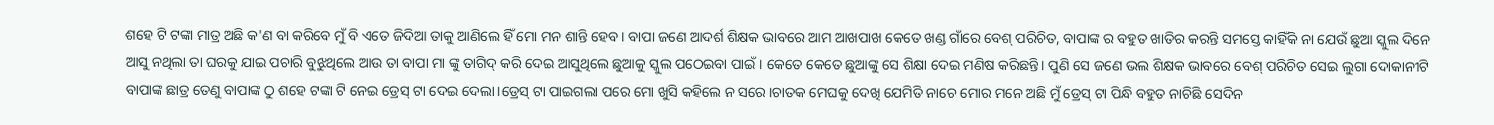ଶହେ ଟି ଟଙ୍କା ମାତ୍ର ଅଛି କ'ଣ ବା କରିବେ ମୁଁ ବି ଏତେ ଜିଦିଆ ତାକୁ ଆଣିଲେ ହିଁ ମୋ ମନ ଶାନ୍ତି ହେବ। ବାପା ଜଣେ ଆଦର୍ଶ ଶିକ୍ଷକ ଭାବରେ ଆମ ଆଖପାଖ କେତେ ଖଣ୍ଡ ଗାଁରେ ବେଶ୍ ପରିଚିତ, ବାପାଙ୍କ ର ବହୁତ ଖାତିର କରନ୍ତି ସମସ୍ତେ କାହିଁକି ନା ଯେଉଁ ଛୁଆ ସ୍କୁଲ ଦିନେ ଆସୁ ନଥିଲା ତା ଘରକୁ ଯାଇ ପଚାରି ବୁଝୁଥିଲେ ଆଉ ତା ବାପା ମା ଙ୍କୁ ତାଗିଦ୍ କରି ଦେଇ ଆସୁଥିଲେ ଛୁଆକୁ ସ୍କୁଲ ପଠେଇବା ପାଇଁ। କେତେ କେତେ ଛୁଆଙ୍କୁ ସେ ଶିକ୍ଷା ଦେଇ ମଣିଷ କରିଛନ୍ତି। ପୁଣି ସେ ଜଣେ ଭଲ ଶିକ୍ଷକ ଭାବରେ ବେଶ୍ ପରିଚିତ ସେଇ ଲୁଗା ଦୋକାନୀଟି ବାପାଙ୍କ ଛାତ୍ର ତେଣୁ ବାପାଙ୍କ ଠୁ ଶହେ ଟଙ୍କା ଟି ନେଇ ଡ୍ରେସ୍ ଟା ଦେଇ ଦେଲା‌।ଡ୍ରେସ୍ ଟା ପାଇଗଲା ପରେ ମୋ ଖୁସି କହିଲେ ନ ସରେ।ଚାତକ ମେଘକୁ ଦେଖି ଯେମିତି ନାଚେ ମୋର ମନେ ଅଛି ମୁଁ ଡ୍ରେସ୍ ଟା ପିନ୍ଧି ବହୁତ ନାଚିଛି ସେଦିନ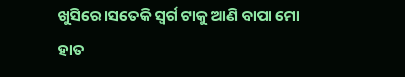ଖୁସିରେ।ସତେକି ସ୍ଵର୍ଗ ଟାକୁ ଆଣି ବାପା ମୋ ହାତ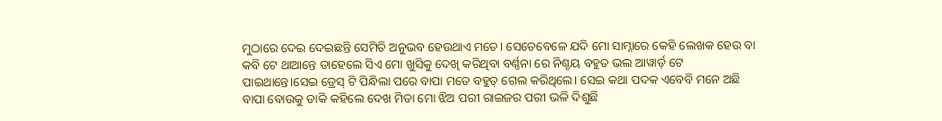ମୁଠାରେ ଦେଇ ଦେଇଛନ୍ତି ସେମିତି ଅନୁଭବ ହେଉଥାଏ ମତେ। ସେତେବେଳେ ଯଦି ମୋ ସାମ୍ନାରେ କେହି ଲେଖକ ହେଉ ବା କବି ଟେ ଥାଆନ୍ତେ ତାହେଲେ ସିଏ ମୋ ଖୁସିକୁ ଦେଖି କରିଥିବା ବର୍ଣ୍ଣନା ରେ ନିଶ୍ଚୟ ବହୁତ ଭଲ ଆୱାର୍ଡ଼ ଟେ ପାଇଥାନ୍ତେ।ସେଇ ଡ୍ରେସ୍ ଟି ପିନ୍ଧିଲା ପରେ ବାପା ମତେ ବହୁତ୍ ଗେଲ କରିଥିଲେ। ସେଇ କଥା ପଦକ ଏବେବି ମନେ ଅଛି ବାପା ବୋଉକୁ ଡାକି କହିଲେ ଦେଖ ମିତା ମୋ ଝିଅ ପରୀ ରାଇଜର ପରୀ ଭଳି ଦିଶୁଛି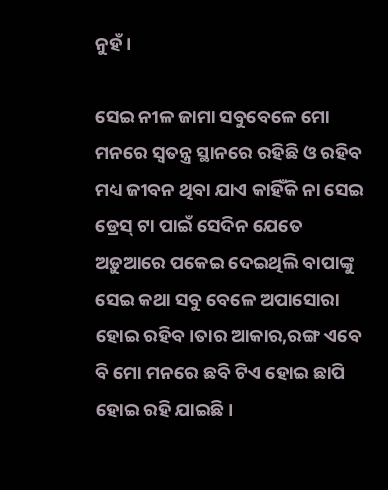ନୁହଁ।

ସେଇ ନୀଳ ଜାମା ସବୁବେଳେ ମୋ ମନରେ ସ୍ବତନ୍ତ୍ର ସ୍ଥାନରେ ରହିଛି ଓ ରହିବ ମଧ୍ୟ ଜୀବନ ଥିବା ଯାଏ କାହିଁକି ନା ସେଇ ଡ୍ରେସ୍ ଟା ପାଇଁ ସେଦିନ ଯେତେ ଅଡ଼ୁଆରେ ପକେଇ ଦେଇଥିଲି ବାପାଙ୍କୁ ସେଇ କଥା ସବୁ ବେଳେ ଅପାସୋରା ହୋଇ ରହିବ।ତାର ଆକାର,ରଙ୍ଗ ଏବେ ବି ମୋ ମନରେ ଛବି ଟିଏ ହୋଇ ଛାପି ହୋଇ ରହି ଯାଇଛି।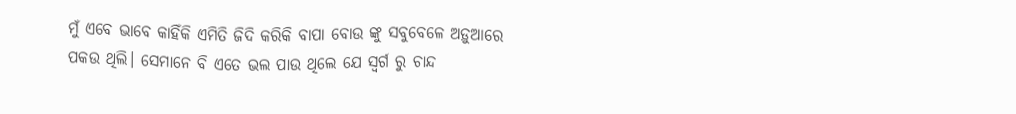ମୁଁ ଏବେ ଭାବେ କାହିଁକି ଏମିତି ଜିଦି କରିକି ବାପା ବୋଉ ଙ୍କୁ ସବୁବେଳେ ଅଡ଼ୁଆରେ ପକଉ ଥିଲି। ସେମାନେ ବି ଏତେ ଭଲ ପାଉ ଥିଲେ ଯେ ସ୍ଵର୍ଗ ରୁ ଚାନ୍ଦ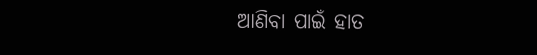ଆଣିବା ପାଇଁ ହାତ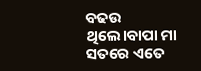ବଢଉ ଥିଲେ।ବାପା ମା ସତରେ ଏତେ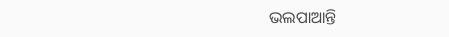ଭଲପାଆନ୍ତି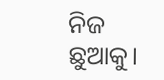ନିଜ ଛୁଆକୁ।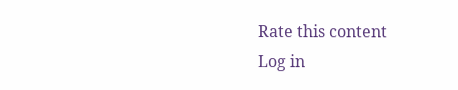Rate this content
Log in